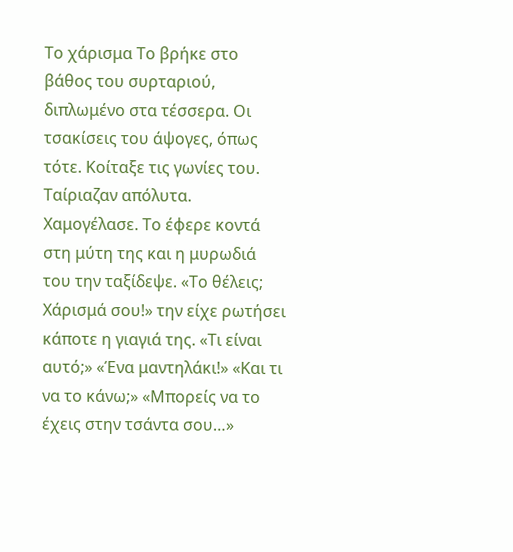Το χάρισμα Το βρήκε στο βάθος του συρταριού, διπλωμένο στα τέσσερα. Οι τσακίσεις του άψογες, όπως τότε. Κοίταξε τις γωνίες του. Ταίριαζαν απόλυτα. Χαμογέλασε. Το έφερε κοντά στη μύτη της και η μυρωδιά του την ταξίδεψε. «Το θέλεις; Χάρισμά σου!» την είχε ρωτήσει κάποτε η γιαγιά της. «Τι είναι αυτό;» «Ένα μαντηλάκι!» «Και τι να το κάνω;» «Μπορείς να το έχεις στην τσάντα σου…»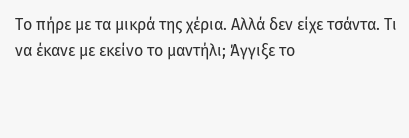Το πήρε με τα μικρά της χέρια. Αλλά δεν είχε τσάντα. Τι να έκανε με εκείνο το μαντήλι; Άγγιξε το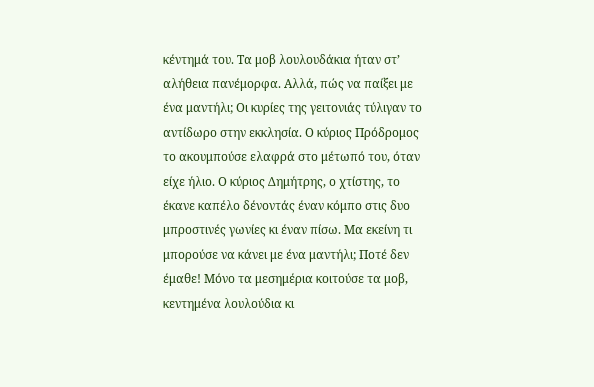κέντημά του. Τα μοβ λουλουδάκια ήταν στ’ αλήθεια πανέμορφα. Αλλά, πώς να παίξει με ένα μαντήλι; Οι κυρίες της γειτονιάς τύλιγαν το αντίδωρο στην εκκλησία. Ο κύριος Πρόδρομος το ακουμπούσε ελαφρά στο μέτωπό του, όταν είχε ήλιο. Ο κύριος Δημήτρης, ο χτίστης, το έκανε καπέλο δένοντάς έναν κόμπο στις δυο μπροστινές γωνίες κι έναν πίσω. Μα εκείνη τι μπορούσε να κάνει με ένα μαντήλι; Ποτέ δεν έμαθε! Μόνο τα μεσημέρια κοιτούσε τα μοβ, κεντημένα λουλούδια κι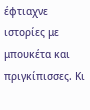έφτιαχνε ιστορίες με μπουκέτα και πριγκίπισσες. Κι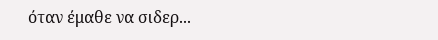όταν έμαθε να σιδερ...